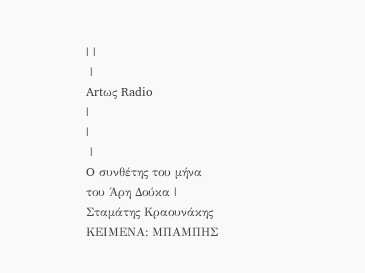| |
 |
Artως Radio
|
|
 |
O συνθέτης του μήνα
του Άρη Δούκα |
Σταμάτης Κραουνάκης
ΚΕΙΜΕΝΑ: ΜΠΑΜΠΗΣ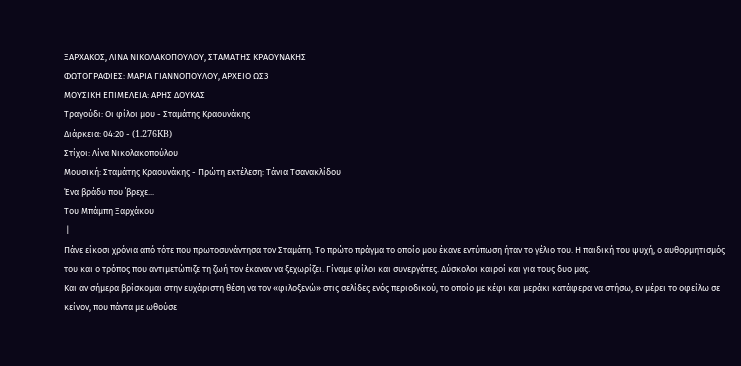ΞΑΡΧΑΚΟΣ, ΛΙΝΑ ΝΙΚΟΛΑΚΟΠΟΥΛΟΥ, ΣΤΑΜΑΤΗΣ ΚΡΑΟΥΝΑΚΗΣ
ΦΩΤΟΓΡΑΦΙΕΣ: ΜΑΡΙΑ ΓΙΑΝΝΟΠΟΥΛΟΥ, ΑΡΧΕΙΟ ΩΣ3
ΜΟΥΣΙΚΗ ΕΠΙΜΕΛΕΙΑ: ΑΡΗΣ ΔΟΥΚΑΣ
Τραγούδι: Οι φίλοι μου - Σταμάτης Κραουνάκης
Διάρκεια: 04:20 - (1.276KB)
Στίχοι: Λίνα Νικολακοπούλου
Μουσική: Σταμάτης Κραουνάκης - Πρώτη εκτέλεση: Τάνια Τσανακλίδου
Ένα βράδυ που ΄βρεχε...
Του Μπάμπη Ξαρχάκου
 |
Πάνε είκοσι χρόνια από τότε που πρωτοσυνάντησα τον Σταμάτη. Το πρώτο πράγμα το οποίο μου έκανε εντύπωση ήταν το γέλιο του. Η παιδική του ψυχή, ο αυθορμητισμός του και ο τρόπος που αντιμετώπιζε τη ζωή τον έκαναν να ξεχωρίζει. Γίναμε φίλοι και συνεργάτες. Δύσκολοι καιροί και για τους δυο μας.
Και αν σήμερα βρίσκομαι στην ευχάριστη θέση να τον «φιλοξενώ» στις σελίδες ενός περιοδικού, το οποίο με κέφι και μεράκι κατάφερα να στήσω, εν μέρει το οφείλω σε κείνον, που πάντα με ωθούσε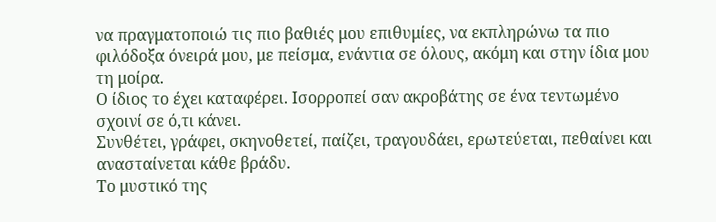να πραγματοποιώ τις πιο βαθιές μου επιθυμίες, να εκπληρώνω τα πιο φιλόδοξα όνειρά μου, με πείσμα, ενάντια σε όλους, ακόμη και στην ίδια μου τη μοίρα.
Ο ίδιος το έχει καταφέρει. Ισορροπεί σαν ακροβάτης σε ένα τεντωμένο σχοινί σε ό,τι κάνει.
Συνθέτει, γράφει, σκηνοθετεί, παίζει, τραγουδάει, ερωτεύεται, πεθαίνει και ανασταίνεται κάθε βράδυ.
Το μυστικό της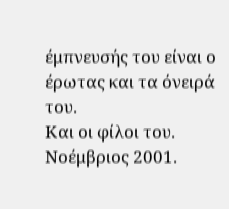έμπνευσής του είναι ο έρωτας και τα όνειρά του.
Και οι φίλοι του.
Νοέμβριος 2001.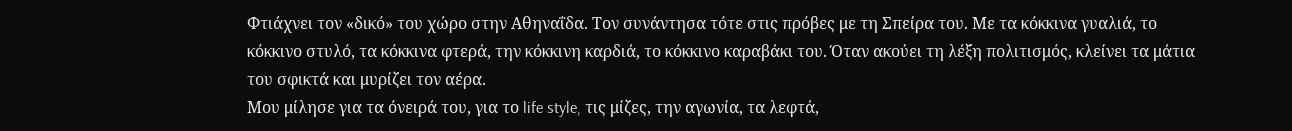Φτιάχνει τον «δικό» του χώρο στην Αθηναΐδα. Τον συνάντησα τότε στις πρόβες με τη Σπείρα του. Με τα κόκκινα γυαλιά, το κόκκινο στυλό, τα κόκκινα φτερά, την κόκκινη καρδιά, το κόκκινο καραβάκι του. Όταν ακούει τη λέξη πολιτισμός, κλείνει τα μάτια του σφικτά και μυρίζει τον αέρα.
Μου μίλησε για τα όνειρά του, για το life style, τις μίζες, την αγωνία, τα λεφτά,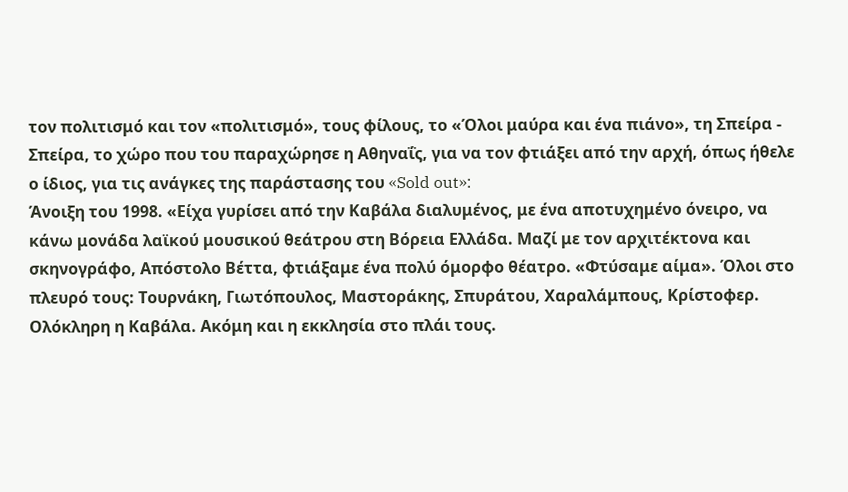τον πολιτισμό και τον «πολιτισμό», τους φίλους, το «Όλοι μαύρα και ένα πιάνο», τη Σπείρα - Σπείρα, το χώρο που του παραχώρησε η Αθηναΐς, για να τον φτιάξει από την αρχή, όπως ήθελε ο ίδιος, για τις ανάγκες της παράστασης του «Sold out»:
Άνοιξη του 1998. «Είχα γυρίσει από την Καβάλα διαλυμένος, με ένα αποτυχημένο όνειρο, να κάνω μονάδα λαϊκού μουσικού θεάτρου στη Βόρεια Ελλάδα. Μαζί με τον αρχιτέκτονα και σκηνογράφο, Απόστολο Βέττα, φτιάξαμε ένα πολύ όμορφο θέατρο. «Φτύσαμε αίμα». Όλοι στο πλευρό τους: Τουρνάκη, Γιωτόπουλος, Μαστοράκης, Σπυράτου, Χαραλάμπους, Κρίστοφερ. Ολόκληρη η Καβάλα. Ακόμη και η εκκλησία στο πλάι τους.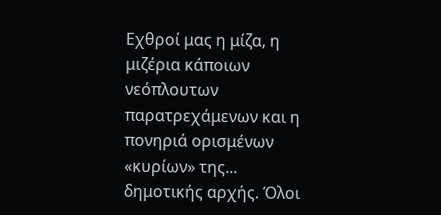Εχθροί μας η μίζα, η μιζέρια κάποιων νεόπλουτων παρατρεχάμενων και η πονηριά ορισμένων «κυρίων» της... δημοτικής αρχής. Όλοι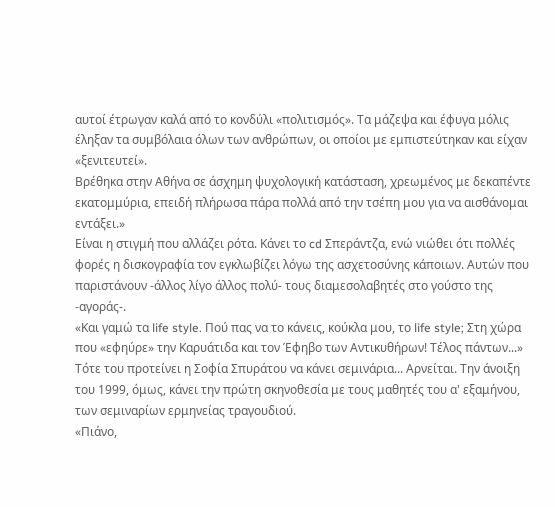αυτοί έτρωγαν καλά από το κονδύλι «πολιτισμός». Τα μάζεψα και έφυγα μόλις έληξαν τα συμβόλαια όλων των ανθρώπων, οι οποίοι με εμπιστεύτηκαν και είχαν «ξενιτευτεί».
Βρέθηκα στην Αθήνα σε άσχημη ψυχολογική κατάσταση, χρεωμένος με δεκαπέντε εκατομμύρια, επειδή πλήρωσα πάρα πολλά από την τσέπη μου για να αισθάνομαι εντάξει.»
Είναι η στιγμή που αλλάζει ρότα. Κάνει το cd Σπεράντζα, ενώ νιώθει ότι πολλές φορές η δισκογραφία τον εγκλωβίζει λόγω της ασχετοσύνης κάποιων. Αυτών που παριστάνουν -άλλος λίγο άλλος πολύ- τους διαμεσολαβητές στο γούστο της -αγοράς-.
«Και γαμώ τα life style. Πού πας να το κάνεις, κούκλα μου, το life style; Στη χώρα που «εφηύρε» την Καρυάτιδα και τον Έφηβο των Αντικυθήρων! Τέλος πάντων...»
Τότε του προτείνει η Σοφία Σπυράτου να κάνει σεμινάρια... Αρνείται. Την άνοιξη του 1999, όμως, κάνει την πρώτη σκηνοθεσία με τους μαθητές του α' εξαμήνου, των σεμιναρίων ερμηνείας τραγουδιού.
«Πιάνο,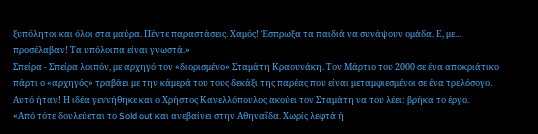ξυπόλητοι και όλοι στα μαύρα. Πέντε παραστάσεις. Χαμός! Έσπρωξα τα παιδιά να συνάψουν ομάδα. Ε, με... προσέλαβαν! Τα υπόλοιπα είναι γνωστά.»
Σπείρα - Σπείρα λοιπόν, με αρχηγό τον «διορισμένο» Σταμάτη Κραουνάκη. Τον Μάρτιο του 2000 σε ένα αποκριάτικο πάρτι ο «αρχηγός» τραβάει με την κάμερά του τους δεκάξι της παρέας που είναι μεταμφιεσμένοι σε ένα τρελόσογο. Αυτό ήταν! Η ιδέα γεννήθηκε και ο Χρήστος Κανελλόπουλος ακούει τον Σταμάτη να του λέει: βρήκα το έργο.
«Από τότε δουλεύεται το Sold out και ανεβαίνει στην Αθηναΐδα. Χωρίς λεφτά ή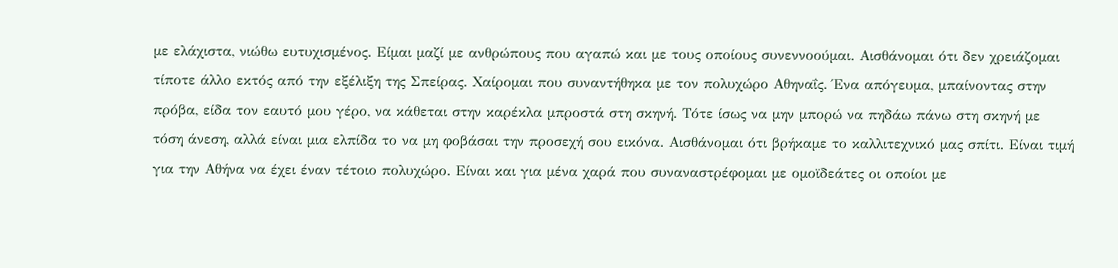με ελάχιστα, νιώθω ευτυχισμένος. Είμαι μαζί με ανθρώπους που αγαπώ και με τους οποίους συνεννοούμαι. Αισθάνομαι ότι δεν χρειάζομαι τίποτε άλλο εκτός από την εξέλιξη της Σπείρας. Χαίρομαι που συναντήθηκα με τον πολυχώρο Αθηναΐς. Ένα απόγευμα, μπαίνοντας στην πρόβα, είδα τον εαυτό μου γέρο, να κάθεται στην καρέκλα μπροστά στη σκηνή. Τότε ίσως να μην μπορώ να πηδάω πάνω στη σκηνή με τόση άνεση, αλλά είναι μια ελπίδα το να μη φοβάσαι την προσεχή σου εικόνα. Αισθάνομαι ότι βρήκαμε το καλλιτεχνικό μας σπίτι. Είναι τιμή για την Αθήνα να έχει έναν τέτοιο πολυχώρο. Είναι και για μένα χαρά που συναναστρέφομαι με ομοϊδεάτες οι οποίοι με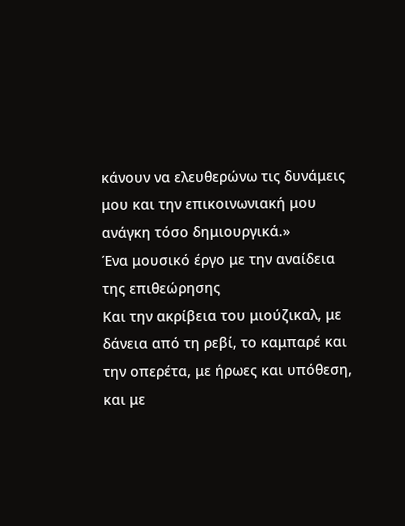κάνουν να ελευθερώνω τις δυνάμεις μου και την επικοινωνιακή μου ανάγκη τόσο δημιουργικά.»
Ένα μουσικό έργο με την αναίδεια της επιθεώρησης
Kαι την ακρίβεια του μιούζικαλ, με δάνεια από τη ρεβί, το καμπαρέ και την οπερέτα, με ήρωες και υπόθεση, και με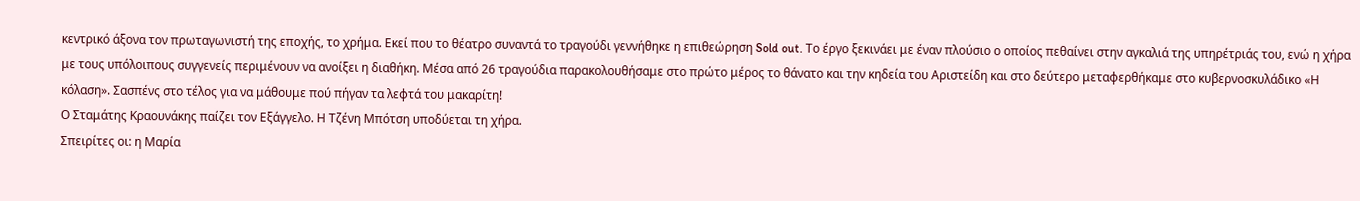κεντρικό άξονα τον πρωταγωνιστή της εποχής, το χρήμα. Εκεί που το θέατρο συναντά το τραγούδι γεννήθηκε η επιθεώρηση Sold out. Το έργο ξεκινάει με έναν πλούσιο ο οποίος πεθαίνει στην αγκαλιά της υπηρέτριάς του, ενώ η χήρα με τους υπόλοιπους συγγενείς περιμένουν να ανοίξει η διαθήκη. Μέσα από 26 τραγούδια παρακολουθήσαμε στο πρώτο μέρος το θάνατο και την κηδεία του Αριστείδη και στο δεύτερο μεταφερθήκαμε στο κυβερνοσκυλάδικο «Η κόλαση». Σασπένς στο τέλος για να μάθουμε πού πήγαν τα λεφτά του μακαρίτη!
Ο Σταμάτης Κραουνάκης παίζει τον Εξάγγελο. Η Τζένη Μπότση υποδύεται τη χήρα.
Σπειρίτες οι: η Μαρία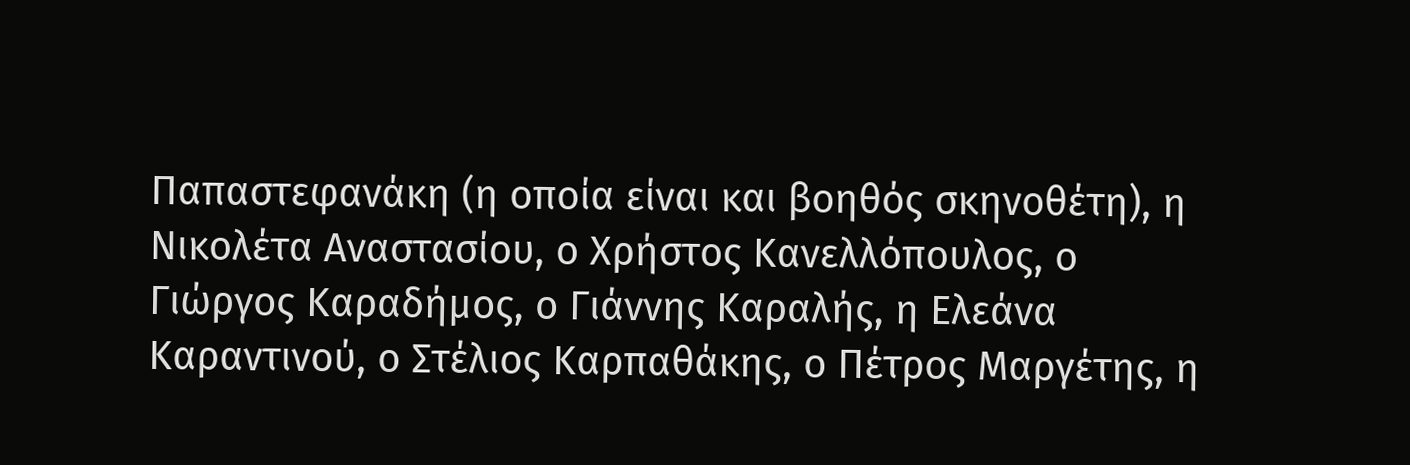Παπαστεφανάκη (η οποία είναι και βοηθός σκηνοθέτη), η Νικολέτα Αναστασίου, ο Χρήστος Κανελλόπουλος, ο Γιώργος Καραδήμος, ο Γιάννης Καραλής, η Ελεάνα Καραντινού, ο Στέλιος Καρπαθάκης, ο Πέτρος Μαργέτης, η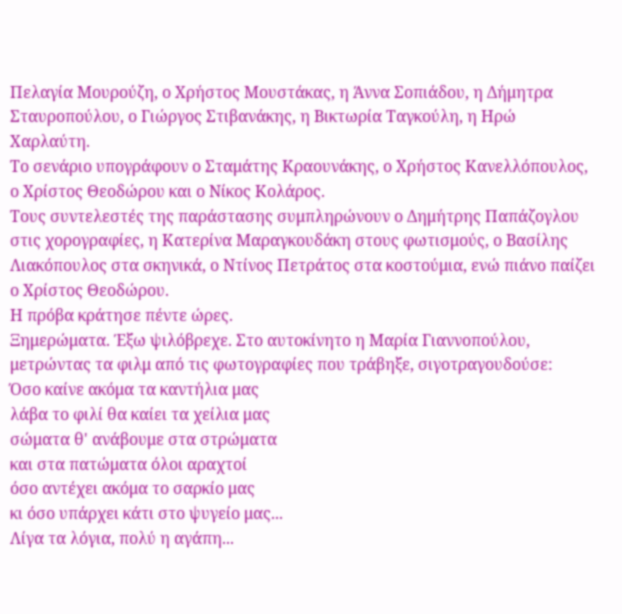Πελαγία Μουρούζη, ο Χρήστος Μουστάκας, η Άννα Σοπιάδου, η Δήμητρα Σταυροπούλου, ο Γιώργος Στιβανάκης, η Βικτωρία Ταγκούλη, η Ηρώ Χαρλαύτη.
Το σενάριο υπογράφουν ο Σταμάτης Κραουνάκης, ο Χρήστος Κανελλόπουλος, ο Χρίστος Θεοδώρου και ο Νίκος Κολάρος.
Τους συντελεστές της παράστασης συμπληρώνουν ο Δημήτρης Παπάζογλου στις χορογραφίες, η Κατερίνα Μαραγκουδάκη στους φωτισμούς, ο Βασίλης Λιακόπουλος στα σκηνικά, ο Ντίνος Πετράτος στα κοστούμια, ενώ πιάνο παίζει ο Χρίστος Θεοδώρου.
Η πρόβα κράτησε πέντε ώρες.
Ξημερώματα. Έξω ψιλόβρεχε. Στο αυτοκίνητο η Μαρία Γιαννοπούλου, μετρώντας τα φιλμ από τις φωτογραφίες που τράβηξε, σιγοτραγουδούσε:
Όσο καίνε ακόμα τα καντήλια μας
λάβα το φιλί θα καίει τα χείλια μας
σώματα θ' ανάβουμε στα στρώματα
και στα πατώματα όλοι αραχτοί
όσο αντέχει ακόμα το σαρκίο μας
κι όσο υπάρχει κάτι στο ψυγείο μας...
Λίγα τα λόγια, πολύ η αγάπη...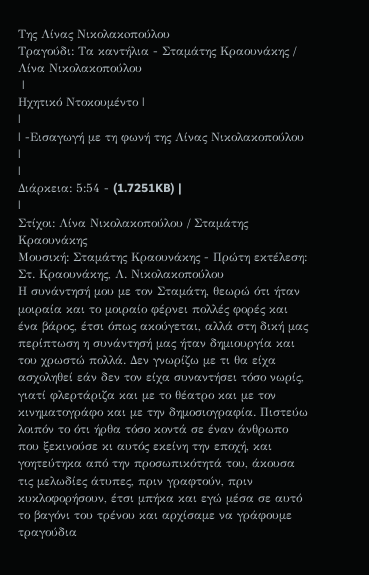Της Λίνας Νικολακoπούλου
Τραγούδι: Τα καντήλια - Σταμάτης Κραουνάκης / Λίνα Νικολακοπούλου
 |
Ηχητικό Ντοκουμέντο |
|
| -Εισαγωγή με τη φωνή της Λίνας Νικολακοπούλου |
|
Διάρκεια: 5:54 - (1.7251KB) |
|
Στίχοι: Λίνα Νικολακοπούλου / Σταμάτης Κραουνάκης
Μουσική: Σταμάτης Κραουνάκης - Πρώτη εκτέλεση: Στ. Κραουνάκης, Λ. Νικολακοπούλου
Η συνάντησή μου με τον Σταμάτη, θεωρώ ότι ήταν μοιραία και το μοιραίο φέρνει πολλές φορές και ένα βάρος, έτσι όπως ακούγεται, αλλά στη δική μας περίπτωση η συνάντησή μας ήταν δημιουργία και του χρωστώ πολλά. Δεν γνωρίζω με τι θα είχα ασχοληθεί εάν δεν τον είχα συναντήσει τόσο νωρίς, γιατί φλερτάριζα και με το θέατρο και με τον κινηματογράφο και με την δημοσιογραφία. Πιστεύω λοιπόν το ότι ήρθα τόσο κοντά σε έναν άνθρωπο που ξεκινούσε κι αυτός εκείνη την εποχή, και γοητεύτηκα από την προσωπικότητά του, άκουσα τις μελωδίες άτυπες, πριν γραφτούν, πριν κυκλοφορήσουν, έτσι μπήκα και εγώ μέσα σε αυτό το βαγόνι του τρένου και αρχίσαμε να γράφουμε τραγούδια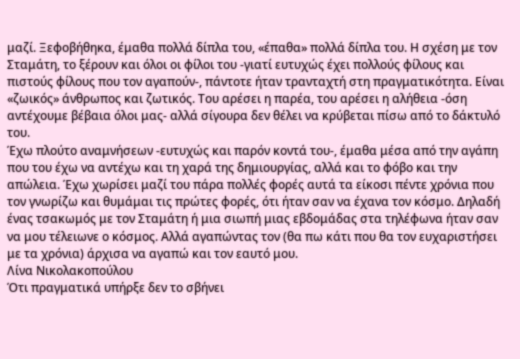μαζί. Ξεφοβήθηκα, έμαθα πολλά δίπλα του, «έπαθα» πολλά δίπλα του. Η σχέση με τον Σταμάτη, το ξέρουν και όλοι οι φίλοι του -γιατί ευτυχώς έχει πολλούς φίλους και πιστούς φίλους που τον αγαπούν-, πάντοτε ήταν τρανταχτή στη πραγματικότητα. Είναι «ζωικός» άνθρωπος και ζωτικός. Του αρέσει η παρέα, του αρέσει η αλήθεια -όση αντέχουμε βέβαια όλοι μας- αλλά σίγουρα δεν θέλει να κρύβεται πίσω από το δάκτυλό του.
Έχω πλούτο αναμνήσεων -ευτυχώς και παρόν κοντά του-, έμαθα μέσα από την αγάπη που του έχω να αντέχω και τη χαρά της δημιουργίας, αλλά και το φόβο και την απώλεια. Έχω χωρίσει μαζί του πάρα πολλές φορές αυτά τα είκοσι πέντε χρόνια που τον γνωρίζω και θυμάμαι τις πρώτες φορές, ότι ήταν σαν να έχανα τον κόσμο. Δηλαδή ένας τσακωμός με τον Σταμάτη ή μια σιωπή μιας εβδομάδας στα τηλέφωνα ήταν σαν να μου τέλειωνε ο κόσμος. Αλλά αγαπώντας τον (θα πω κάτι που θα τον ευχαριστήσει με τα χρόνια) άρχισα να αγαπώ και τον εαυτό μου.
Λίνα Νικολακοπούλου
Ότι πραγματικά υπήρξε δεν το σβήνει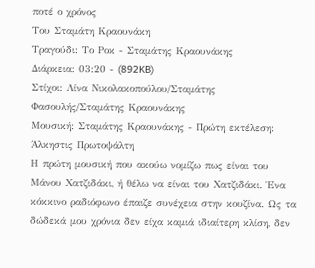ποτέ ο χρόνος
Του Σταμάτη Κραουνάκη
Τραγούδι: Το Ροκ - Σταμάτης Κραουνάκης
Διάρκεια: 03:20 - (892KB)
Στίχοι: Λίνα Νικολακοπούλου/Σταμάτης Φασουλής/Σταμάτης Κραουνάκης
Μουσική: Σταμάτης Κραουνάκης - Πρώτη εκτέλεση: Άλκηστις Πρωτοψάλτη
Η πρώτη μουσική που ακούω νομίζω πως είναι του Μάνου Χατζιδάκι, ή θέλω να είναι του Χατζιδάκι. Ένα κόκκινο ραδιόφωνο έπαιζε συνέχεια στην κουζίνα. Ως τα δώδεκά μου χρόνια δεν είχα καμιά ιδιαίτερη κλίση, δεν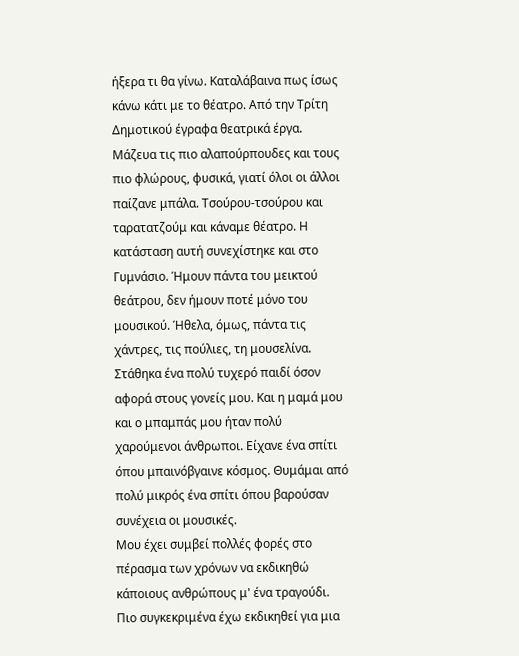ήξερα τι θα γίνω. Καταλάβαινα πως ίσως κάνω κάτι με το θέατρο. Από την Τρίτη Δημοτικού έγραφα θεατρικά έργα. Μάζευα τις πιο αλαπούρπουδες και τους πιο φλώρους, φυσικά, γιατί όλοι οι άλλοι παίζανε μπάλα. Τσούρου-τσούρου και ταρατατζούμ και κάναμε θέατρο. Η κατάσταση αυτή συνεχίστηκε και στο Γυμνάσιο. Ήμουν πάντα του μεικτού θεάτρου, δεν ήμουν ποτέ μόνο του μουσικού. Ήθελα, όμως, πάντα τις χάντρες, τις πούλιες, τη μουσελίνα.
Στάθηκα ένα πολύ τυχερό παιδί όσον αφορά στους γονείς μου. Και η μαμά μου και ο μπαμπάς μου ήταν πολύ χαρούμενοι άνθρωποι. Είχανε ένα σπίτι όπου μπαινόβγαινε κόσμος. Θυμάμαι από πολύ μικρός ένα σπίτι όπου βαρούσαν συνέχεια οι μουσικές.
Μου έχει συμβεί πολλές φορές στο πέρασμα των χρόνων να εκδικηθώ κάποιους ανθρώπους μ' ένα τραγούδι. Πιο συγκεκριμένα έχω εκδικηθεί για μια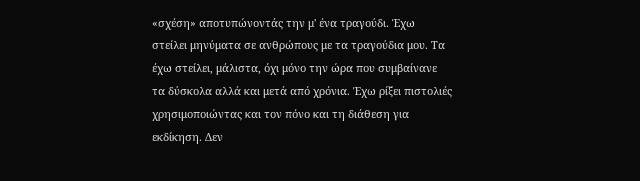«σχέση» αποτυπώνοντάς την μ' ένα τραγούδι. Έχω στείλει μηνύματα σε ανθρώπους με τα τραγούδια μου. Τα έχω στείλει, μάλιστα, όχι μόνο την ώρα που συμβαίνανε τα δύσκολα αλλά και μετά από χρόνια. Έχω ρίξει πιστολιές χρησιμοποιώντας και τον πόνο και τη διάθεση για εκδίκηση. Δεν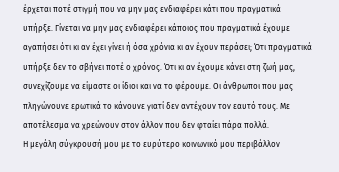έρχεται ποτέ στιγμή που να μην μας ενδιαφέρει κάτι που πραγματικά υπήρξε. Γίνεται να μην μας ενδιαφέρει κάποιος που πραγματικά έχουμε αγαπήσει ότι κι αν έχει γίνει ή όσα χρόνια κι αν έχουν περάσει; Ότι πραγματικά υπήρξε δεν το σβήνει ποτέ ο χρόνος. Ότι κι αν έχουμε κάνει στη ζωή μας, συνεχίζουμε να είμαστε οι ίδιοι και να το φέρουμε. Οι άνθρωποι που μας πληγώνουνε ερωτικά το κάνουνε γιατί δεν αντέχουν τον εαυτό τους. Με αποτέλεσμα να χρεώνουν στον άλλον που δεν φταίει πάρα πολλά.
Η μεγάλη σύγκρουσή μου με το ευρύτερο κοινωνικό μου περιβάλλον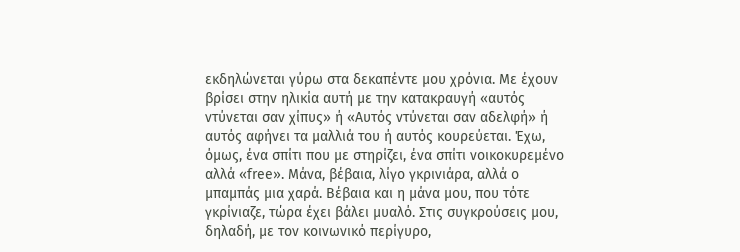εκδηλώνεται γύρω στα δεκαπέντε μου χρόνια. Με έχουν βρίσει στην ηλικία αυτή με την κατακραυγή «αυτός ντύνεται σαν χίπυς» ή «Αυτός ντύνεται σαν αδελφή» ή αυτός αφήνει τα μαλλιά του ή αυτός κουρεύεται. Έχω, όμως, ένα σπίτι που με στηρίζει, ένα σπίτι νοικοκυρεμένο αλλά «free». Mάνα, βέβαια, λίγο γκρινιάρα, αλλά ο μπαμπάς μια χαρά. Βέβαια και η μάνα μου, που τότε γκρίνιαζε, τώρα έχει βάλει μυαλό. Στις συγκρούσεις μου, δηλαδή, με τον κοινωνικό περίγυρο,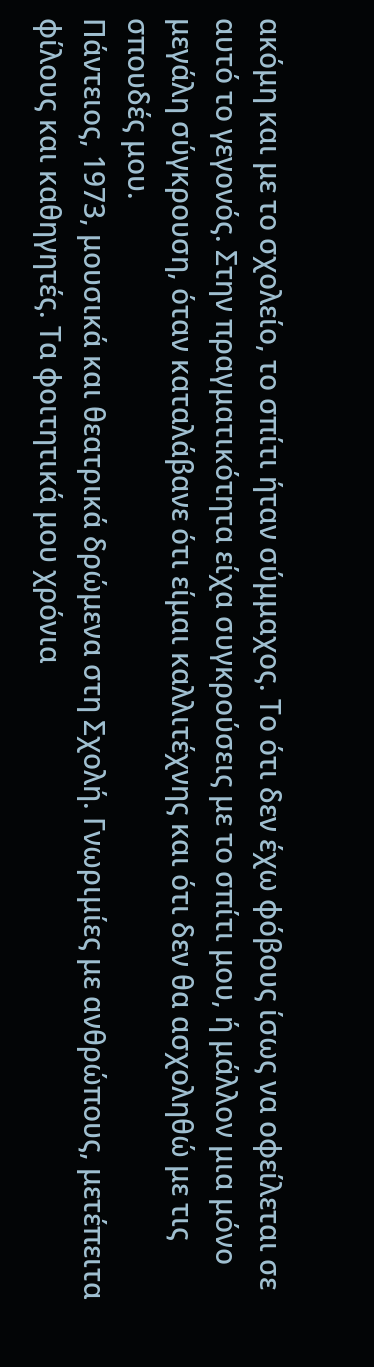ακόμη και με το σχολείο, το σπίτι ήταν σύμμαχος. Το ότι δεν έχω φόβους ίσως να οφείλεται σε αυτό το γεγονός. Στην πραγματικότητα είχα συγκρούσεις με το σπίτι μου, ή μάλλον μια μόνο μεγάλη σύγκρουση, όταν καταλάβανε ότι είμαι καλλιτέχνης και ότι δεν θα ασχοληθώ με τις σπουδές μου.
Πάντειος, 1973, μουσικά και θεατρικά δρώμενα στη Σχολή. Γνωριμίες με ανθρώπους, μετέπειτα φίλους και καθηγητές. Τα φοιτητικά μου χρόνια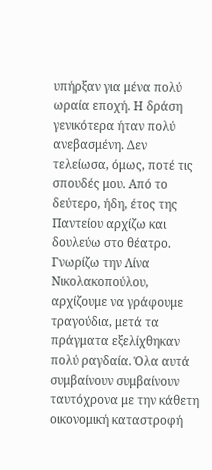υπήρξαν για μένα πολύ ωραία εποχή. Η δράση γενικότερα ήταν πολύ ανεβασμένη. Δεν τελείωσα, όμως, ποτέ τις σπουδές μου. Από το δεύτερο, ήδη, έτος της Παντείου αρχίζω και δουλεύω στο θέατρο.
Γνωρίζω την Λίνα Νικολακοπούλου, αρχίζουμε να γράφουμε τραγούδια, μετά τα πράγματα εξελίχθηκαν πολύ ραγδαία. Όλα αυτά συμβαίνουν συμβαίνουν ταυτόχρονα με την κάθετη οικονομική καταστροφή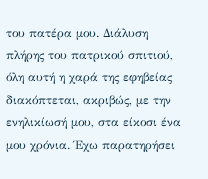του πατέρα μου. Διάλυση πλήρης του πατρικού σπιτιού, όλη αυτή η χαρά της εφηβείας διακόπτεται, ακριβώς, με την ενηλικίωσή μου, στα είκοσι ένα μου χρόνια. Έχω παρατηρήσει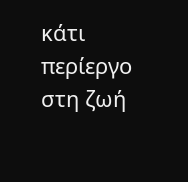κάτι περίεργο στη ζωή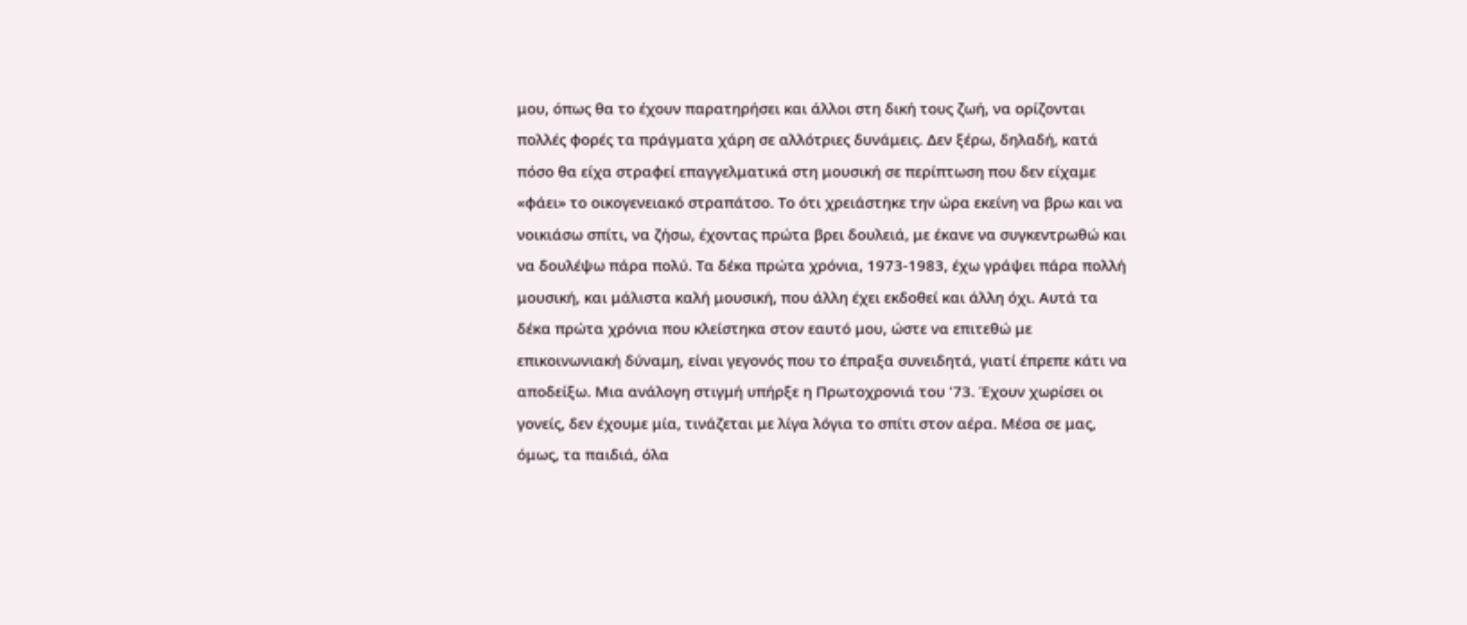μου, όπως θα το έχουν παρατηρήσει και άλλοι στη δική τους ζωή, να ορίζονται πολλές φορές τα πράγματα χάρη σε αλλότριες δυνάμεις. Δεν ξέρω, δηλαδή, κατά πόσο θα είχα στραφεί επαγγελματικά στη μουσική σε περίπτωση που δεν είχαμε «φάει» το οικογενειακό στραπάτσο. Το ότι χρειάστηκε την ώρα εκείνη να βρω και να νοικιάσω σπίτι, να ζήσω, έχοντας πρώτα βρει δουλειά, με έκανε να συγκεντρωθώ και να δουλέψω πάρα πολύ. Τα δέκα πρώτα χρόνια, 1973-1983, έχω γράψει πάρα πολλή μουσική, και μάλιστα καλή μουσική, που άλλη έχει εκδοθεί και άλλη όχι. Αυτά τα δέκα πρώτα χρόνια που κλείστηκα στον εαυτό μου, ώστε να επιτεθώ με επικοινωνιακή δύναμη, είναι γεγονός που το έπραξα συνειδητά, γιατί έπρεπε κάτι να αποδείξω. Μια ανάλογη στιγμή υπήρξε η Πρωτοχρονιά του '73. Έχουν χωρίσει οι γονείς, δεν έχουμε μία, τινάζεται με λίγα λόγια το σπίτι στον αέρα. Μέσα σε μας, όμως, τα παιδιά, όλα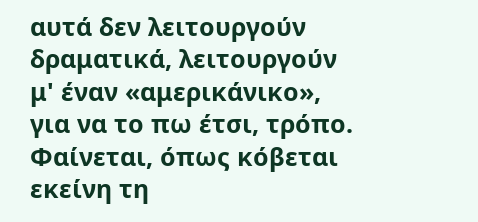αυτά δεν λειτουργούν δραματικά, λειτουργούν μ' έναν «αμερικάνικο», για να το πω έτσι, τρόπο. Φαίνεται, όπως κόβεται εκείνη τη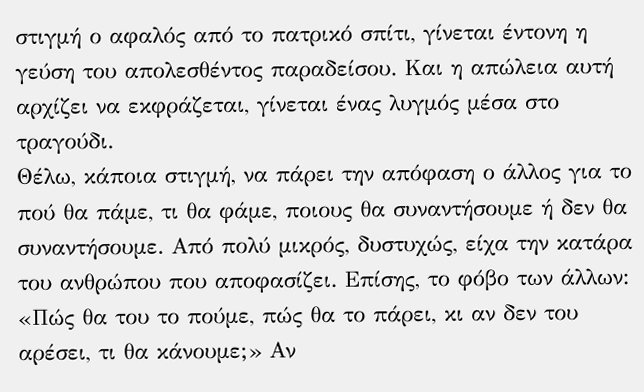στιγμή ο αφαλός από το πατρικό σπίτι, γίνεται έντονη η γεύση του απολεσθέντος παραδείσου. Και η απώλεια αυτή αρχίζει να εκφράζεται, γίνεται ένας λυγμός μέσα στο τραγούδι.
Θέλω, κάποια στιγμή, να πάρει την απόφαση ο άλλος για το πού θα πάμε, τι θα φάμε, ποιους θα συναντήσουμε ή δεν θα συναντήσουμε. Από πολύ μικρός, δυστυχώς, είχα την κατάρα του ανθρώπου που αποφασίζει. Επίσης, το φόβο των άλλων: «Πώς θα του το πούμε, πώς θα το πάρει, κι αν δεν του αρέσει, τι θα κάνουμε;» Αν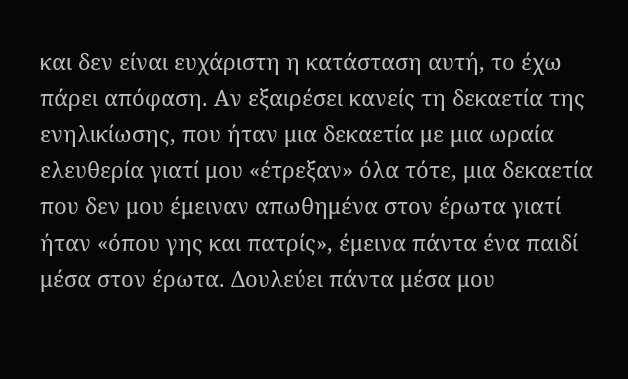και δεν είναι ευχάριστη η κατάσταση αυτή, το έχω πάρει απόφαση. Αν εξαιρέσει κανείς τη δεκαετία της ενηλικίωσης, που ήταν μια δεκαετία με μια ωραία ελευθερία γιατί μου «έτρεξαν» όλα τότε, μια δεκαετία που δεν μου έμειναν απωθημένα στον έρωτα γιατί ήταν «όπου γης και πατρίς», έμεινα πάντα ένα παιδί μέσα στον έρωτα. Δουλεύει πάντα μέσα μου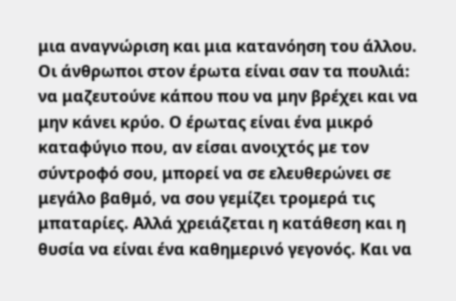μια αναγνώριση και μια κατανόηση του άλλου. Οι άνθρωποι στον έρωτα είναι σαν τα πουλιά: να μαζευτούνε κάπου που να μην βρέχει και να μην κάνει κρύο. Ο έρωτας είναι ένα μικρό καταφύγιο που, αν είσαι ανοιχτός με τον σύντροφό σου, μπορεί να σε ελευθερώνει σε μεγάλο βαθμό, να σου γεμίζει τρομερά τις μπαταρίες. Αλλά χρειάζεται η κατάθεση και η θυσία να είναι ένα καθημερινό γεγονός. Και να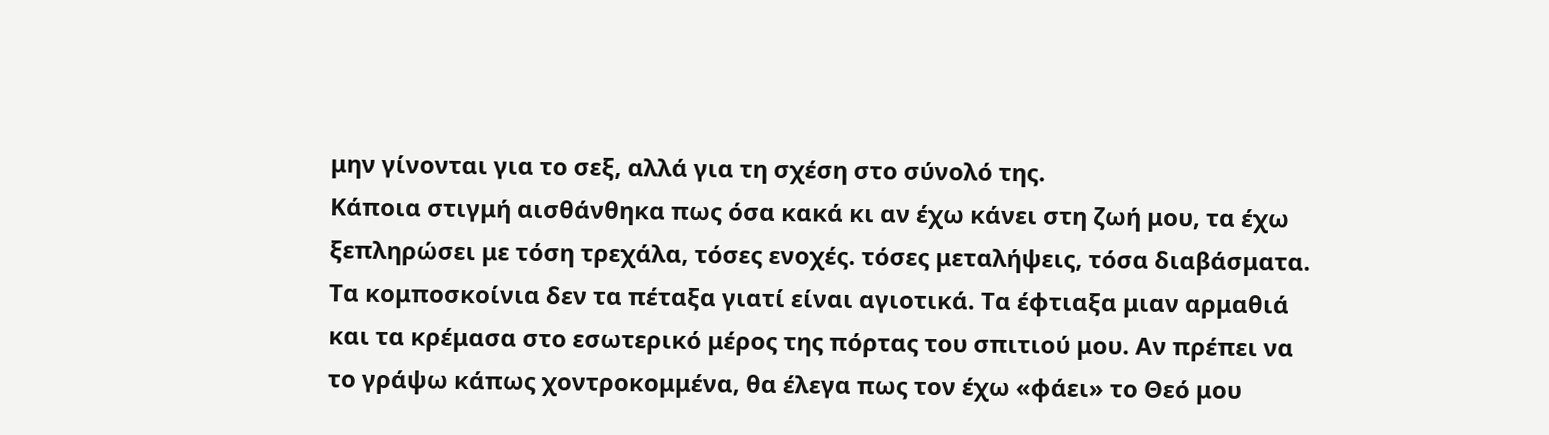μην γίνονται για το σεξ, αλλά για τη σχέση στο σύνολό της.
Κάποια στιγμή αισθάνθηκα πως όσα κακά κι αν έχω κάνει στη ζωή μου, τα έχω ξεπληρώσει με τόση τρεχάλα, τόσες ενοχές. τόσες μεταλήψεις, τόσα διαβάσματα. Τα κομποσκοίνια δεν τα πέταξα γιατί είναι αγιοτικά. Τα έφτιαξα μιαν αρμαθιά και τα κρέμασα στο εσωτερικό μέρος της πόρτας του σπιτιού μου. Αν πρέπει να το γράψω κάπως χοντροκομμένα, θα έλεγα πως τον έχω «φάει» το Θεό μου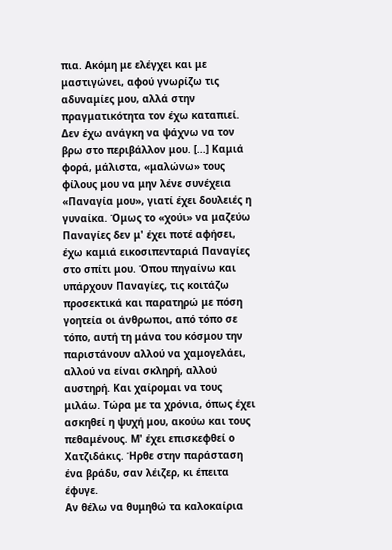πια. Ακόμη με ελέγχει και με μαστιγώνει, αφού γνωρίζω τις αδυναμίες μου, αλλά στην πραγματικότητα τον έχω καταπιεί. Δεν έχω ανάγκη να ψάχνω να τον βρω στο περιβάλλον μου. [...] Καμιά φορά, μάλιστα, «μαλώνω» τους φίλους μου να μην λένε συνέχεια «Παναγία μου», γιατί έχει δουλειές η γυναίκα. Όμως το «χούι» να μαζεύω Παναγίες δεν μ' έχει ποτέ αφήσει, έχω καμιά εικοσιπενταριά Παναγίες στο σπίτι μου. Όπου πηγαίνω και υπάρχουν Παναγίες, τις κοιτάζω προσεκτικά και παρατηρώ με πόση γοητεία οι άνθρωποι, από τόπο σε τόπο, αυτή τη μάνα του κόσμου την παριστάνουν αλλού να χαμογελάει, αλλού να είναι σκληρή, αλλού αυστηρή. Και χαίρομαι να τους μιλάω. Τώρα με τα χρόνια, όπως έχει ασκηθεί η ψυχή μου, ακούω και τους πεθαμένους. Μ' έχει επισκεφθεί ο Χατζιδάκις. Ήρθε στην παράσταση ένα βράδυ, σαν λέιζερ, κι έπειτα έφυγε.
Αν θέλω να θυμηθώ τα καλοκαίρια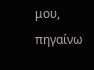μου, πηγαίνω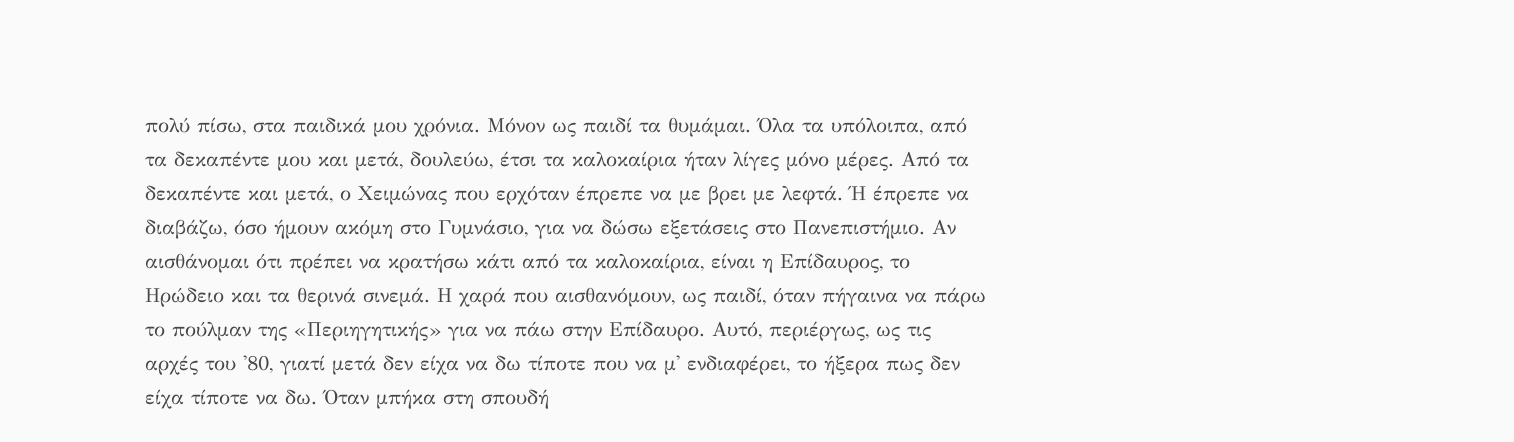πολύ πίσω, στα παιδικά μου χρόνια. Μόνον ως παιδί τα θυμάμαι. Όλα τα υπόλοιπα, από τα δεκαπέντε μου και μετά, δουλεύω, έτσι τα καλοκαίρια ήταν λίγες μόνο μέρες. Από τα δεκαπέντε και μετά, ο Χειμώνας που ερχόταν έπρεπε να με βρει με λεφτά. Ή έπρεπε να διαβάζω, όσο ήμουν ακόμη στο Γυμνάσιο, για να δώσω εξετάσεις στο Πανεπιστήμιο. Αν αισθάνομαι ότι πρέπει να κρατήσω κάτι από τα καλοκαίρια, είναι η Επίδαυρος, το Ηρώδειο και τα θερινά σινεμά. Η χαρά που αισθανόμουν, ως παιδί, όταν πήγαινα να πάρω το πούλμαν της «Περιηγητικής» για να πάω στην Επίδαυρο. Αυτό, περιέργως, ως τις αρχές του '80, γιατί μετά δεν είχα να δω τίποτε που να μ' ενδιαφέρει, το ήξερα πως δεν είχα τίποτε να δω. Όταν μπήκα στη σπουδή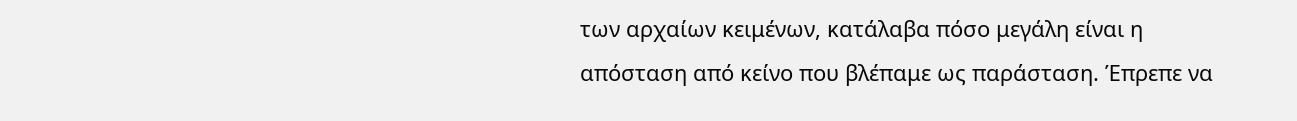των αρχαίων κειμένων, κατάλαβα πόσο μεγάλη είναι η απόσταση από κείνο που βλέπαμε ως παράσταση. Έπρεπε να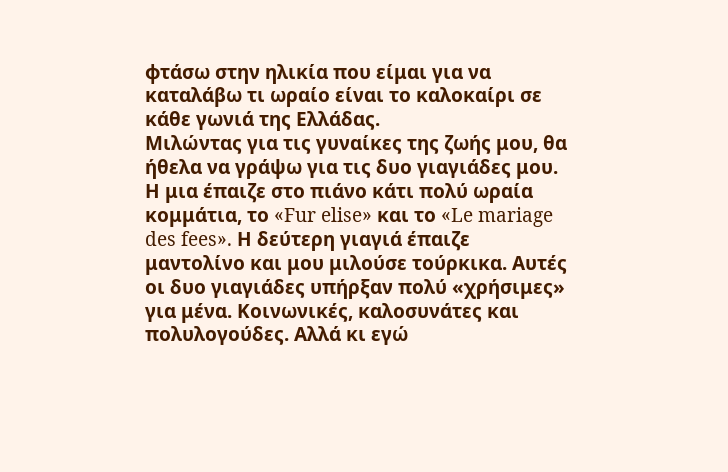φτάσω στην ηλικία που είμαι για να καταλάβω τι ωραίο είναι το καλοκαίρι σε κάθε γωνιά της Ελλάδας.
Μιλώντας για τις γυναίκες της ζωής μου, θα ήθελα να γράψω για τις δυο γιαγιάδες μου. Η μια έπαιζε στο πιάνο κάτι πολύ ωραία κομμάτια, το «Fur elise» και το «Le mariage des fees». Η δεύτερη γιαγιά έπαιζε μαντολίνο και μου μιλούσε τούρκικα. Αυτές οι δυο γιαγιάδες υπήρξαν πολύ «χρήσιμες» για μένα. Κοινωνικές, καλοσυνάτες και πολυλογούδες. Αλλά κι εγώ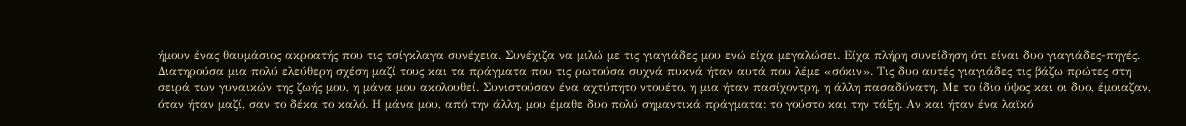ήμουν ένας θαυμάσιος ακροατής που τις τσίγκλαγα συνέχεια. Συνέχιζα να μιλώ με τις γιαγιάδες μου ενώ είχα μεγαλώσει. Είχα πλήρη συνείδηση ότι είναι δυο γιαγιάδες-πηγές. Διατηρούσα μια πολύ ελεύθερη σχέση μαζί τους και τα πράγματα που τις ρωτούσα συχνά πυκνά ήταν αυτά που λέμε «σόκιν». Τις δυο αυτές γιαγιάδες τις βάζω πρώτες στη σειρά των γυναικών της ζωής μου, η μάνα μου ακολουθεί. Συνιστούσαν ένα αχτύπητο ντουέτο, η μια ήταν πασίχοντρη, η άλλη πασαδύνατη. Με το ίδιο ύψος και οι δυο, έμοιαζαν, όταν ήταν μαζί, σαν το δέκα το καλό. Η μάνα μου, από την άλλη, μου έμαθε δυο πολύ σημαντικά πράγματα: το γούστο και την τάξη. Αν και ήταν ένα λαϊκό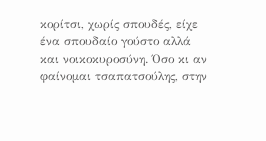κορίτσι, χωρίς σπουδές, είχε ένα σπουδαίο γούστο αλλά και νοικοκυροσύνη. Όσο κι αν φαίνομαι τσαπατσούλης, στην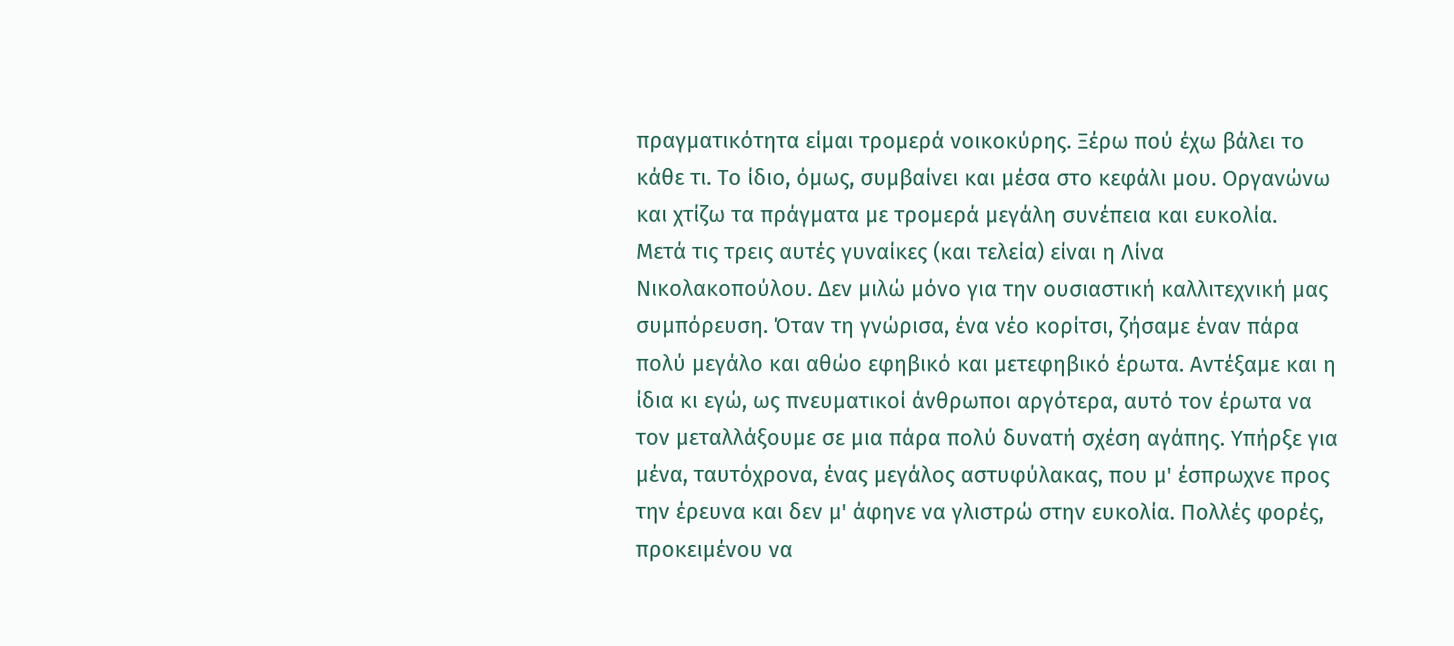πραγματικότητα είμαι τρομερά νοικοκύρης. Ξέρω πού έχω βάλει το κάθε τι. Το ίδιο, όμως, συμβαίνει και μέσα στο κεφάλι μου. Οργανώνω και χτίζω τα πράγματα με τρομερά μεγάλη συνέπεια και ευκολία.
Μετά τις τρεις αυτές γυναίκες (και τελεία) είναι η Λίνα Νικολακοπούλου. Δεν μιλώ μόνο για την ουσιαστική καλλιτεχνική μας συμπόρευση. Όταν τη γνώρισα, ένα νέο κορίτσι, ζήσαμε έναν πάρα πολύ μεγάλο και αθώο εφηβικό και μετεφηβικό έρωτα. Αντέξαμε και η ίδια κι εγώ, ως πνευματικοί άνθρωποι αργότερα, αυτό τον έρωτα να τον μεταλλάξουμε σε μια πάρα πολύ δυνατή σχέση αγάπης. Υπήρξε για μένα, ταυτόχρονα, ένας μεγάλος αστυφύλακας, που μ' έσπρωχνε προς την έρευνα και δεν μ' άφηνε να γλιστρώ στην ευκολία. Πολλές φορές, προκειμένου να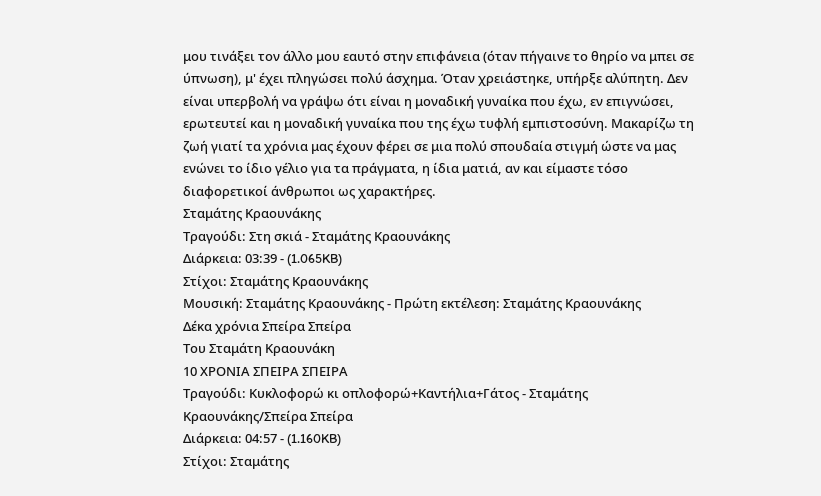μου τινάξει τον άλλο μου εαυτό στην επιφάνεια (όταν πήγαινε το θηρίο να μπει σε ύπνωση), μ' έχει πληγώσει πολύ άσχημα. Όταν χρειάστηκε, υπήρξε αλύπητη. Δεν είναι υπερβολή να γράψω ότι είναι η μοναδική γυναίκα που έχω, εν επιγνώσει, ερωτευτεί και η μοναδική γυναίκα που της έχω τυφλή εμπιστοσύνη. Μακαρίζω τη ζωή γιατί τα χρόνια μας έχουν φέρει σε μια πολύ σπουδαία στιγμή ώστε να μας ενώνει το ίδιο γέλιο για τα πράγματα, η ίδια ματιά, αν και είμαστε τόσο διαφορετικοί άνθρωποι ως χαρακτήρες.
Σταμάτης Κραουνάκης
Τραγούδι: Στη σκιά - Σταμάτης Κραουνάκης
Διάρκεια: 03:39 - (1.065KB)
Στίχοι: Σταμάτης Κραουνάκης
Μουσική: Σταμάτης Κραουνάκης - Πρώτη εκτέλεση: Σταμάτης Κραουνάκης
Δέκα χρόνια Σπείρα Σπείρα
Του Σταμάτη Κραουνάκη
10 ΧΡΟΝΙΑ ΣΠΕΙΡΑ ΣΠΕΙΡΑ
Τραγούδι: Kυκλοφορώ κι οπλοφορώ+Καντήλια+Γάτος - Σταμάτης Κραουνάκης/Σπείρα Σπείρα
Διάρκεια: 04:57 - (1.160KB)
Στίχοι: Σταμάτης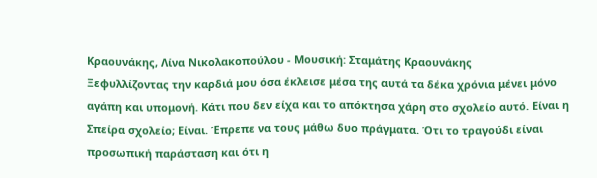Κραουνάκης, Λίνα Νικολακοπούλου - Μουσική: Σταμάτης Κραουνάκης
Ξεφυλλίζοντας την καρδιά μου όσα έκλεισε μέσα της αυτά τα δέκα χρόνια μένει μόνο αγάπη και υπομονή. Κάτι που δεν είχα και το απόκτησα χάρη στο σχολείο αυτό. Είναι η Σπείρα σχολείο; Είναι. Έπρεπε να τους μάθω δυο πράγματα. Ότι το τραγούδι είναι προσωπική παράσταση και ότι η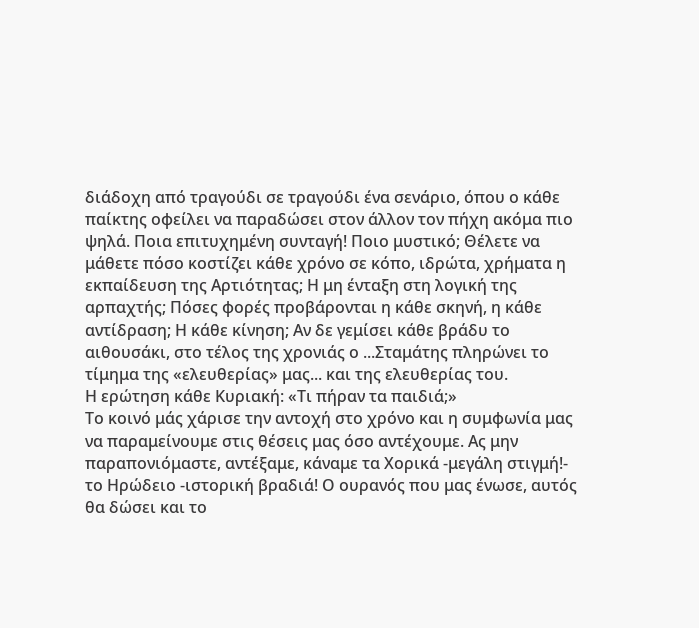διάδοχη από τραγούδι σε τραγούδι ένα σενάριο, όπου ο κάθε παίκτης οφείλει να παραδώσει στον άλλον τον πήχη ακόμα πιο ψηλά. Ποια επιτυχημένη συνταγή! Ποιο μυστικό; Θέλετε να μάθετε πόσο κοστίζει κάθε χρόνο σε κόπο, ιδρώτα, χρήματα η εκπαίδευση της Αρτιότητας; Η μη ένταξη στη λογική της αρπαχτής; Πόσες φορές προβάρονται η κάθε σκηνή, η κάθε αντίδραση; Η κάθε κίνηση; Αν δε γεμίσει κάθε βράδυ το αιθουσάκι, στο τέλος της χρονιάς ο ...Σταμάτης πληρώνει το τίμημα της «ελευθερίας» μας... και της ελευθερίας του.
Η ερώτηση κάθε Κυριακή: «Τι πήραν τα παιδιά;»
Το κοινό μάς χάρισε την αντοχή στο χρόνο και η συμφωνία μας να παραμείνουμε στις θέσεις μας όσο αντέχουμε. Ας μην παραπονιόμαστε, αντέξαμε, κάναμε τα Χορικά -μεγάλη στιγμή!- το Ηρώδειο -ιστορική βραδιά! Ο ουρανός που μας ένωσε, αυτός θα δώσει και το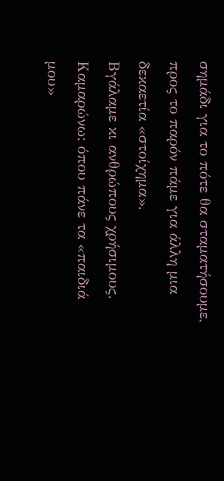σημάδι για το πότε θα σταματήσουμε, προς το παρόν πάμε για άλλη μια δεκαετία «στοίχημα».
Βγάλαμε κι ανθρώπους χρήσιμους. Καμαρώνω: όπου πάνε τα «παιδιά μου»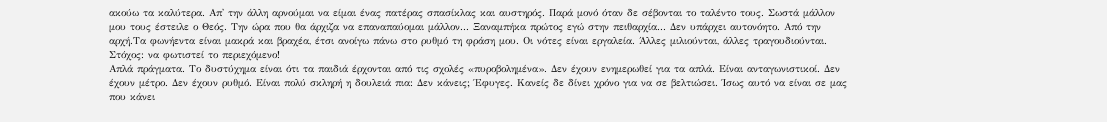ακούω τα καλύτερα. Απ' την άλλη αρνούμαι να είμαι ένας πατέρας σπασίκλας και αυστηρός. Παρά μονό όταν δε σέβονται το ταλέντο τους. Σωστά μάλλον μου τους έστειλε ο Θεός. Την ώρα που θα άρχιζα να επαναπαύομαι μάλλον... Ξαναμπήκα πρώτος εγώ στην πειθαρχία... Δεν υπάρχει αυτονόητο. Από την αρχή.Τα φωνήεντα είναι μακρά και βραχέα, έτσι ανοίγω πάνω στο ρυθμό τη φράση μου. Οι νότες είναι εργαλεία. Άλλες μιλιούνται, άλλες τραγουδιούνται.
Στόχος: να φωτιστεί το περιεχόμενο!
Απλά πράγματα. Το δυστύχημα είναι ότι τα παιδιά έρχονται από τις σχολές «πυροβολημένα». Δεν έχουν ενημερωθεί για τα απλά. Είναι ανταγωνιστικοί. Δεν έχουν μέτρο. Δεν έχουν ρυθμό. Είναι πολύ σκληρή η δουλειά πια: Δεν κάνεις; Έφυγες. Κανείς δε δίνει χρόνο για να σε βελτιώσει. Ίσως αυτό να είναι σε μας που κάνει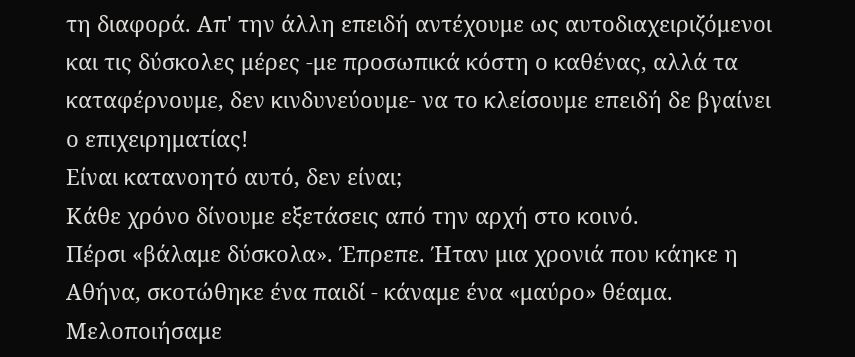τη διαφορά. Απ' την άλλη επειδή αντέχουμε ως αυτοδιαχειριζόμενοι και τις δύσκολες μέρες -με προσωπικά κόστη ο καθένας, αλλά τα καταφέρνουμε, δεν κινδυνεύουμε- να το κλείσουμε επειδή δε βγαίνει ο επιχειρηματίας!
Είναι κατανοητό αυτό, δεν είναι;
Κάθε χρόνο δίνουμε εξετάσεις από την αρχή στο κοινό.
Πέρσι «βάλαμε δύσκολα». Έπρεπε. Ήταν μια χρονιά που κάηκε η Αθήνα, σκοτώθηκε ένα παιδί - κάναμε ένα «μαύρο» θέαμα. Μελοποιήσαμε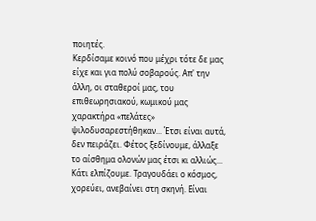ποιητές.
Κερδίσαμε κοινό που μέχρι τότε δε μας είχε και για πολύ σοβαρούς. Απ' την άλλη, οι σταθεροί μας, του επιθεωρησιακού, κωμικού μας χαρακτήρα «πελάτες» ψιλοδυσαρεστήθηκαν... Έτσι είναι αυτά, δεν πειράζει. Φέτος ξεδίνουμε, άλλαξε το αίσθημα ολονών μας έτσι κι αλλιώς... Κάτι ελπίζουμε. Τραγουδάει ο κόσμος, χορεύει, ανεβαίνει στη σκηνή. Είναι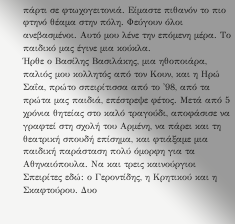πάρτι σε φτωχογειτονιά. Είμαστε πιθανόν το πιο φτηνό θέαμα στην πόλη. Φεύγουν όλοι ανεβασμένοι. Αυτό μου λένε την επόμενη μέρα. Το παιδικό μας έγινε μια κούκλα.
Ήρθε ο Βασίλης Βασιλάκης, μια ηθοποιάρα, παλιός μου κολλητός από τον Κουν, και η Ηρώ Σαΐα, πρώτο σπειρίτισσα από το '98, από τα πρώτα μας παιδιά, επέστρεψε φέτος. Μετά από 5 χρόνια θητείας στο καλό τραγούδι, αποφάσισε να γραφτεί στη σχολή του Αρμένη, να πάρει και τη θεατρική σπουδή επίσημα, και φτιάξαμε μια παιδική παράσταση πολύ όμορφη για τα Αθηναιόπουλα. Να και τρεις καινούργιοι Σπειρίτες εδώ: ο Γεροντίδης, η Κρητικού και η Σκαφτούρου. Δυο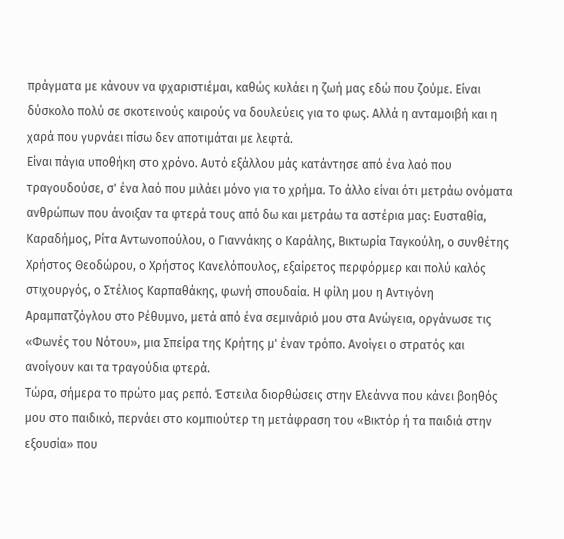πράγματα με κάνουν να φχαριστιέμαι, καθώς κυλάει η ζωή μας εδώ που ζούμε. Είναι δύσκολο πολύ σε σκοτεινούς καιρούς να δουλεύεις για το φως. Αλλά η ανταμοιβή και η χαρά που γυρνάει πίσω δεν αποτιμάται με λεφτά.
Είναι πάγια υποθήκη στο χρόνο. Αυτό εξάλλου μάς κατάντησε από ένα λαό που τραγουδούσε, σ' ένα λαό που μιλάει μόνο για το χρήμα. Το άλλο είναι ότι μετράω ονόματα ανθρώπων που άνοιξαν τα φτερά τους από δω και μετράω τα αστέρια μας: Ευσταθία, Καραδήμος, Ρίτα Αντωνοπούλου, ο Γιαννάκης ο Καράλης, Βικτωρία Ταγκούλη, ο συνθέτης Χρήστος Θεοδώρου, ο Χρήστος Κανελόπουλος, εξαίρετος περφόρμερ και πολύ καλός στιχουργός, ο Στέλιος Καρπαθάκης, φωνή σπουδαία. Η φίλη μου η Αντιγόνη Αραμπατζόγλου στο Ρέθυμνο, μετά από ένα σεμινάριό μου στα Ανώγεια, οργάνωσε τις «Φωνές του Νότου», μια Σπείρα της Κρήτης μ' έναν τρόπο. Ανοίγει ο στρατός και ανοίγουν και τα τραγούδια φτερά.
Τώρα, σήμερα το πρώτο μας ρεπό. Έστειλα διορθώσεις στην Ελεάννα που κάνει βοηθός μου στο παιδικό, περνάει στο κομπιούτερ τη μετάφραση του «Βικτόρ ή τα παιδιά στην εξουσία» που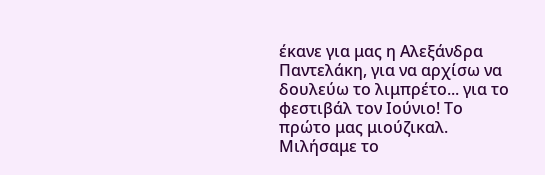έκανε για μας η Αλεξάνδρα Παντελάκη, για να αρχίσω να δουλεύω το λιμπρέτο... για το φεστιβάλ τον Ιούνιο! Το πρώτο μας μιούζικαλ. Μιλήσαμε το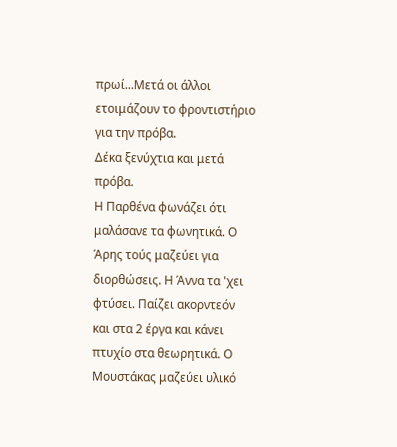πρωί...Μετά οι άλλοι ετοιμάζουν το φροντιστήριο για την πρόβα.
Δέκα ξενύχτια και μετά πρόβα.
Η Παρθένα φωνάζει ότι μαλάσανε τα φωνητικά. Ο Άρης τούς μαζεύει για διορθώσεις. Η Άννα τα 'χει φτύσει. Παίζει ακορντεόν και στα 2 έργα και κάνει πτυχίο στα θεωρητικά. Ο Μουστάκας μαζεύει υλικό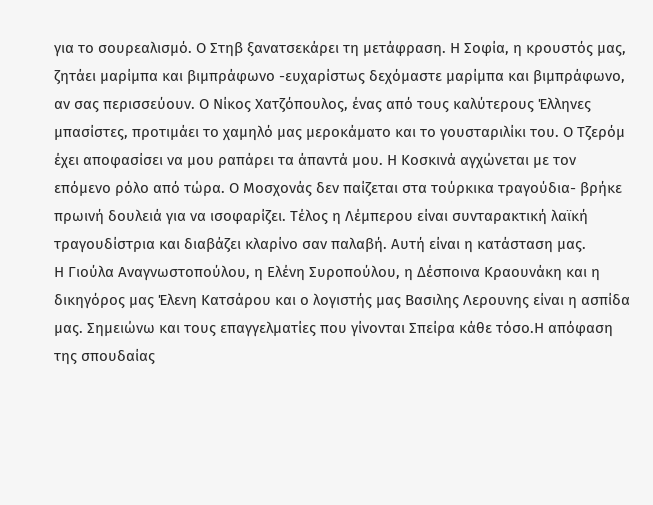για το σουρεαλισμό. Ο Στηβ ξανατσεκάρει τη μετάφραση. Η Σοφία, η κρουστός μας, ζητάει μαρίμπα και βιμπράφωνο -ευχαρίστως δεχόμαστε μαρίμπα και βιμπράφωνο, αν σας περισσεύουν. Ο Νίκος Χατζόπουλος, ένας από τους καλύτερους Έλληνες μπασίστες, προτιμάει το χαμηλό μας μεροκάματο και το γουσταριλίκι του. Ο Τζερόμ έχει αποφασίσει να μου ραπάρει τα άπαντά μου. Η Κοσκινά αγχώνεται με τον επόμενο ρόλο από τώρα. Ο Μοσχονάς δεν παίζεται στα τούρκικα τραγούδια- βρήκε πρωινή δουλειά για να ισοφαρίζει. Τέλος η Λέμπερου είναι συνταρακτική λαϊκή τραγουδίστρια και διαβάζει κλαρίνο σαν παλαβή. Αυτή είναι η κατάσταση μας.
Η Γιούλα Αναγνωστοπούλου, η Ελένη Συροπούλου, η Δέσποινα Κραουνάκη και η δικηγόρος μας Έλενη Κατσάρου και ο λογιστής μας Βασιλης Λερουνης είναι η ασπίδα μας. Σημειώνω και τους επαγγελματίες που γίνονται Σπείρα κάθε τόσο.Η απόφαση της σπουδαίας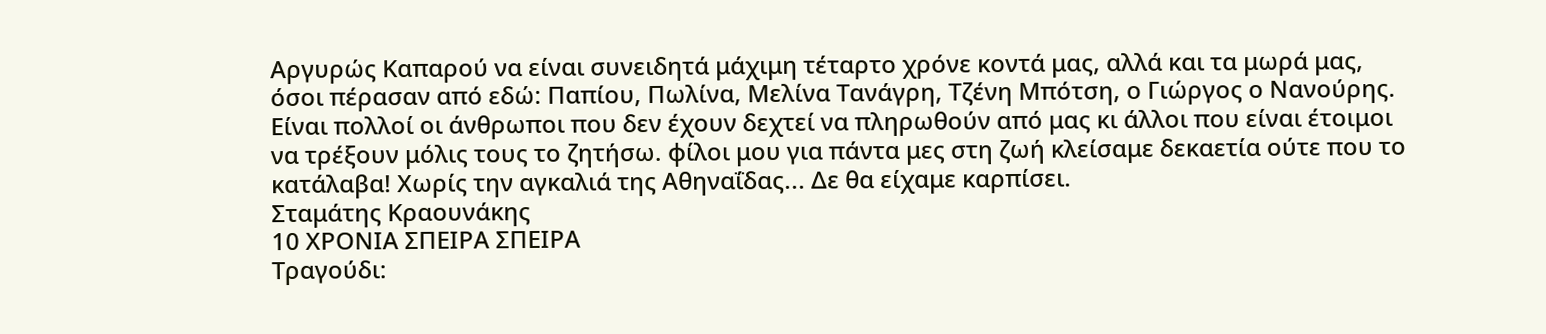Αργυρώς Καπαρού να είναι συνειδητά μάχιμη τέταρτο χρόνε κοντά μας, αλλά και τα μωρά μας, όσοι πέρασαν από εδώ: Παπίου, Πωλίνα, Μελίνα Τανάγρη, Τζένη Μπότση, ο Γιώργος ο Νανούρης.
Είναι πολλοί οι άνθρωποι που δεν έχουν δεχτεί να πληρωθούν από μας κι άλλοι που είναι έτοιμοι να τρέξουν μόλις τους το ζητήσω. φίλοι μου για πάντα μες στη ζωή κλείσαμε δεκαετία ούτε που το κατάλαβα! Χωρίς την αγκαλιά της Αθηναΐδας... Δε θα είχαμε καρπίσει.
Σταμάτης Κραουνάκης
10 ΧΡΟΝΙΑ ΣΠΕΙΡΑ ΣΠΕΙΡΑ
Τραγούδι: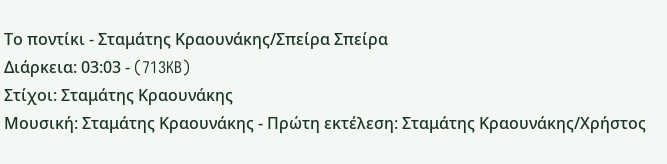Το ποντίκι - Σταμάτης Κραουνάκης/Σπείρα Σπείρα
Διάρκεια: 03:03 - (713KB)
Στίχοι: Σταμάτης Κραουνάκης
Μουσική: Σταμάτης Κραουνάκης - Πρώτη εκτέλεση: Σταμάτης Κραουνάκης/Χρήστος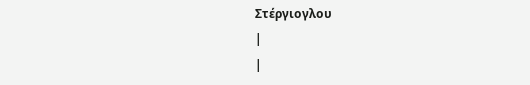Στέργιογλου
|
|